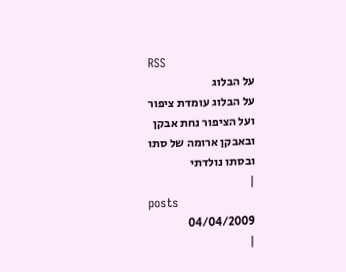RSS
על הבלוג
על הבלוג עומדת ציפור
ועל הציפור נחת אבקן
ובאבקן ארומה של סתו
ובסתו נולדתי
|
posts
04/04/2009
|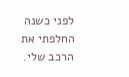לפני כשנה החלפתי את הרכב שלי.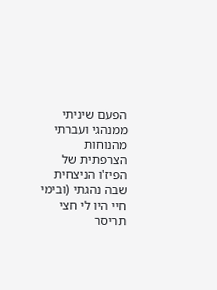הפעם שיניתי ממנהגי ועברתי מהנוחות הצרפתית של הפיז'ו הניצחית שבה נהגתי (ובימי חיי היו לי חצי תריסר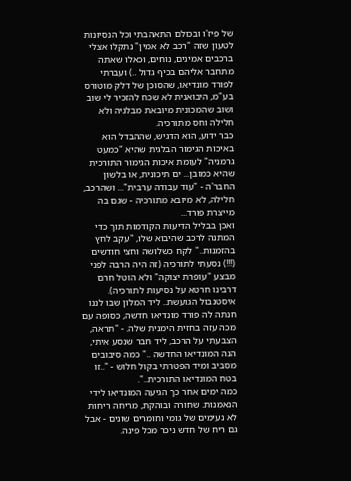של פיז'ו ובכולם התאהבתי וכל הנסיונות לטעון שזה "רכב לא אמין" נתקלו אצלי ברכבים אמינים, נוחים, וכאלו שאתה מתחבר אליהם בכיף גדול ..) ועברתי לפורד מונדיאו, שהסוכן של דלק מוטורס בע"מ, היבואנית לא שכח להזכיר לי שוב ושוב שהמכונית מיובאת מבלגיה ולא חלילה וחס מתורכיה.
כבר ידוע, הוא הדגיש, שההבדל הוא באיכות הגימור הבלגית שהיא "כמעט גרמניה" לעומת איכות הגימור התורכית שהיא כמובן... ים תיכונית, או בלשון החבר'ה - "עוד עבודה ערבית"... ושהרכב, חלילה, לא מיובא מתורכיה - שגם בה מייצרת פורד...
ואכן בבליל הדיעות הקודמות תוך כדי המתנה לרכב שהיבוא שלו, "עקב לחץ בהזמנות.." לקח כשלושה וחצי חודשים (!!!) נסעתי לתורכיה (זה היה הרבה לפני מבצע "עופרת יצוקה" ולא הוטל חרם דרבינו חרטא על נסיעות לתורכיה).
איסטנבול הגועשת.. ליד המלון שבו לננו חנתה לה פורד מונדיאו חדשה, כסופה עם מכה עזה בחזית הימנית שלה. - "תראה, הצבעתי על הרכב, ליד חבר שנסע איתי, הנה המונדיאו החדשה .." כמה סיבובים מסביב ומיד הפטרתי בקול חלוש - "..זו בטח המונדיאו התורכית..".
כמה ימים אחר כך הגיעה המונדיאו לידי הנאמנות. שחורה ובוהקת, מריחה ריחות לא נעימים של גומי וחומרים שונים - אבל גם ריח של חדש ניכר מכל פינה.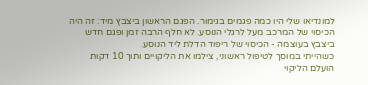למונדיאו שלי היו כמה פגמים בגימור. הפגם הראשון ביצבץ מיד: זה היה הכיסוי של המרכב מעל לרגלי הנוסע. לא חלף הרבה זמן ופגם חדש ביצבץ בעוצמה - הכיסוי של ריפוד הדלת ליד הנוסע.
כשהייתי במוסך לטיפול ראשוני, צילמו את הליקויים ותוך 10 דקות הועלם הליקוי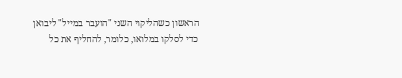הראשון כשהליקוי השני "הועבר במייל" ליבואן כדי לסלקו במלואו, כלומר, להחליף את כל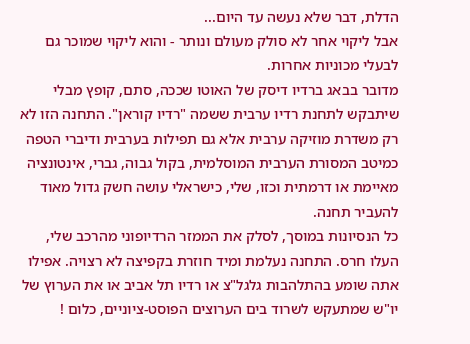הדלת, דבר שלא נעשה עד היום...
אבל ליקוי אחר לא סולק מעולם ונותר - והוא ליקוי שמוכר גם לבעלי מכוניות אחרות.
מדובר בבאג ברדיו דיסק של האוטו שככה, סתם, קופץ מבלי שיתבקש לתחנת רדיו ערבית ששמה "רדיו קוראן". התחנה הזו לא רק משדרת מוזיקה ערבית אלא גם תפילות בערבית ודיברי הטפה כמיטב המסורת הערבית המוסלמית, בקול גבוה, גברי, אינטונציה מאיימת או דרמתית וכזו, שלי, כישראלי עושה חשק גדול מאוד להעביר תחנה.
כל הנסיונות במוסך, לסלק את הממזר הרדיופוני מהרכב שלי, העלו חרס. התחנה נעלמת ומיד חוזרת בקפיצה לא רצויה. אפילו אתה שומע בהתלהבות גלגל"צ או רדיו תל אביב או את הערוץ של יו"ש שמתעקש לשרוד בים הערוצים הפוסט-ציוניים, כלום !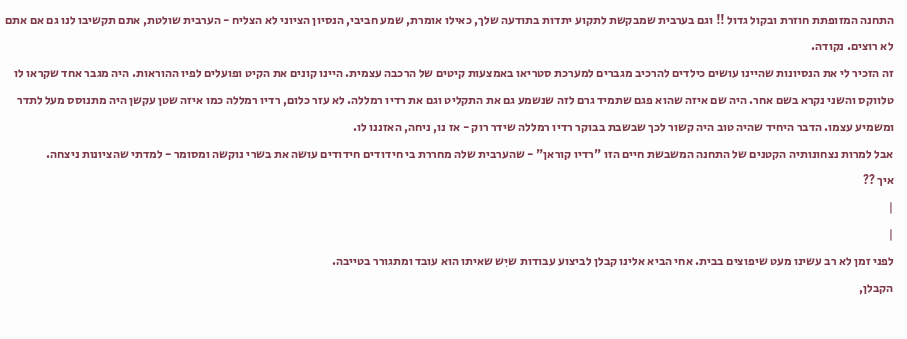התחנה המזופתת חוזרת ובקול גדול !! וגם בערבית שמבקשת לתקוע יתדות בתודעה שלך, כאילו אומרת, שמע חביבי, הנסיון הציוני לא הצליח - הערבית שולטת, אתם תקשיבו לנו גם אם אתם לא רוצים. נקודה.
זה הזכיר לי את הנסיונות שהיינו עושים כילדים להרכיב מגברים למערכת סטריאו באמצעות קיטים של הרכבה עצמית. היינו קונים את הקיט ופועלים לפיו ההוראות. היה מגבר אחד שקראו לו טלווקס והשני נקרא בשם אחר. היה שם איזה שהוא פגם שתמיד גרם לזה שנשמע גם את התקליט וגם את רדיו רמללה. לא עזר כלום, רדיו רמללה כמו איזה שטן עקשן היה מתנוסס מעל לתדר ומשמיע עצמו. הדבר היחיד שהיה טוב היה קשור לכך שבשבת בבוקר רדיו רמללה שידר רוק - אז נו, ניחה, האזננו לו.
אבל למרות נצחונותיה הקטנים של התחנה המשבשת חיים הזו "רדיו קוראן" - שהערבית שלה מחררת בי חידודים חידודים עושה את בשרי נוקשה ומסומר - למדתי שהציונות ניצחה.
איך ??
|
|
לפני זמן לא רב עשינו מעט שיפוצים בבית. אחי הביא אלינו קבלן לביצוע עבודות שיִש שאיתו הוא עובד ומתגורר בטייבה.
הקבלן,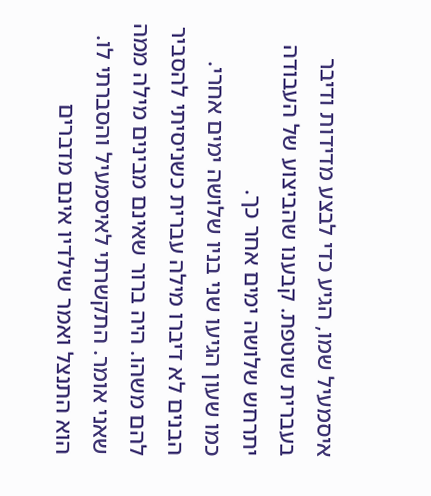איסמעיל שמו, הגיע כדי לבצע מדידות ודיבר בעברית שוטפת. קבענו שהביצוע של העבודה יתרחש שלושה ימים אחר כך.
כמו שעון הגיעו שני בניו שלושה ימים אחרי.
הבנים לא דיברו מילה עברית כשניסיתי להסביר להם משהו. היה ברור שאינם מבינים מילה ממה שאני אומר. התקשרתי לאיסמעיל והסברתי לו. הוא התנצל ואמר שילדיו אינם מדברים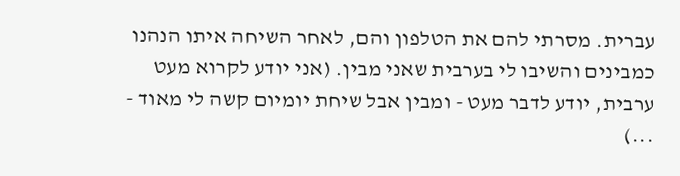עברית. מסרתי להם את הטלפון והם, לאחר השיחה איתו הנהנו כמבינים והשיבו לי בערבית שאני מבין. (אני יודע לקרוא מעט ערבית, יודע לדבר מעט - ומבין אבל שיחת יומיום קשה לי מאוד - ...)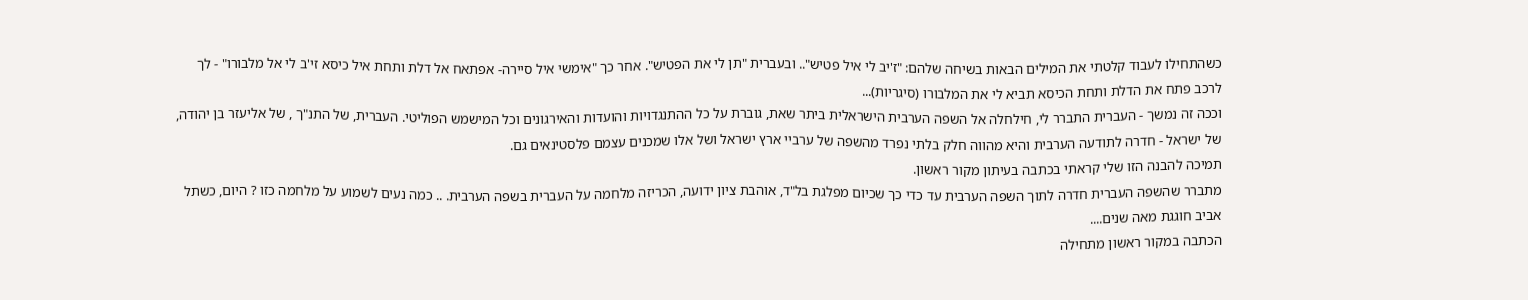כשהתחילו לעבוד קלטתי את המילים הבאות בשיחה שלהם: "ז'יב לי איל פטיש".. ובעברית "תן לי את הפטיש". אחר כך "אימשי איל סיירה- אפתאח אל דלת ותחת איל כיסא זי'ב לי אל מלבורו" - לך לרכב פתח את הדלת ותחת הכיסא תביא לי את המלבורו (סיגריות)...
וככה זה נמשך - העברית התברר לי, חילחלה אל השפה הערבית הישראלית ביתר שאת, גוברת על כל ההתנגדויות והועדות והאירגונים וכל המישמש הפוליטי. העברית, של התנ"ך , של אליעזר בן יהודה, של ישראל - חדרה לתודעה הערבית והיא מהווה חלק בלתי נפרד מהשפה של ערביי ארץ ישראל ושל אלו שמכנים עצמם פלסטינאים גם.
תמיכה להבנה הזו שלי קראתי בכתבה בעיתון מקור ראשון.
מתברר שהשפה העברית חדרה לתוך השפה הערבית עד כדי כך שכיום מפלגת בל"ד, אוהבת ציון ידועה, הכריזה מלחמה על העברית בשפה הערבית. .. כמה נעים לשמוע על מלחמה כזו ? היום, כשתל אביב חוגגת מאה שנים....
הכתבה במקור ראשון מתחילה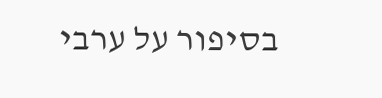בסיפור על ערבי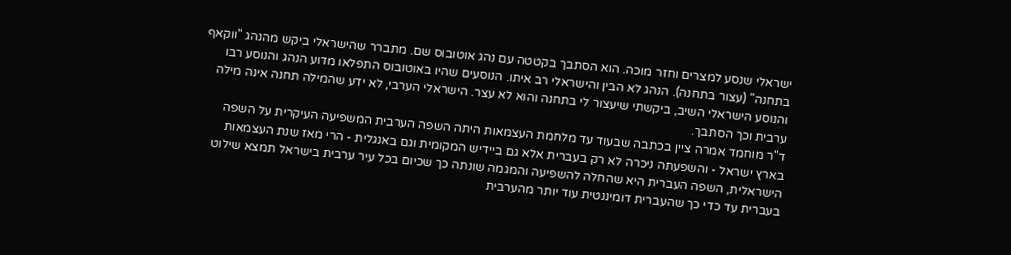ישראלי שנסע למצרים וחזר מוכה. הוא הסתבך בקטטה עם נהג אוטובוס שם. מתברר שהישראלי ביקש מהנהג "ווקאף בתחנה" (עצור בתחנה). הנהג לא הבין והישראלי רב איתו. הנוסעים שהיו באוטובוס התפלאו מדוע הנהג והנוסע רבו והנוסע הישראלי השיב, ביקשתי שיעצור לי בתחנה והוא לא עצר. הישראלי הערבי, לא ידע שהמילה תחנה אינה מילה ערבית וכך הסתבך.
ד"ר מוחמד אמרה ציין בכתבה שבעוד עד מלחמת העצמאות היתה השפה הערבית המשפיעה העיקרית על השפה בארץ ישראל - והשפעתה ניכרה לא רק בעברית אלא גם ביידיש המקומית וגם באנגלית - הרי מאז שנת העצמאות הישראלית, השפה העברית היא שהחלה להשפיעה והמגמה שונתה כך שכיום בכל עיר ערבית בישראל תמצא שילוט בעברית עד כדי כך שהעברית דומיננטית עוד יותר מהערבית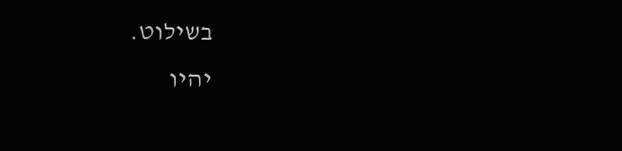בשילוט.
יהיו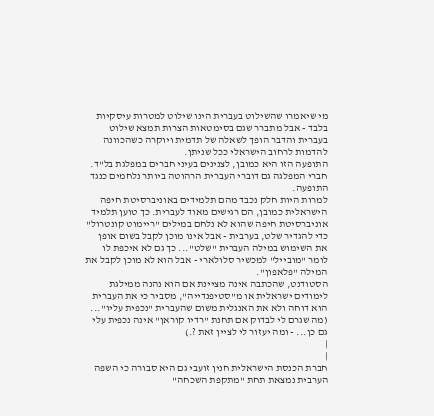מי שיאמרו שהשילוט בעברית הינו שילוט למטרות עיסקיות בלבד - אבל מתברר שגם בסימטאות הצרות תמצא שילוט בעברית והדבר הופך לשאלה של תדמית ויוקרה כשהכוונה להדמות לרחוב הישראלי ככל שניתן.
התופעה הזו היא כמובן, לצנינים בעיני חברים במפלגת בל"ד.
חברי המפלגה גם דוברי העברית הרהוטה ביותר נלחמים כנגד התופעה.
למרות היות חלק נכבד מהם תלמידים באוניברסיטת חיפה הישראלית כמובן, הם רגישים מאוד לעברית. כך טוען תלמיד אוניברסיטת חיפה שהוא לא נלחם במילים "ריימוט קונטרול" כדי להגדיר שלט, בערבית - אבל אינו מוכן לקבל בשום אופן את השימוש במילה העברית "שלט"... כך גם לא איכפת לו לומר "מובייל" למכשיר סלולארי - אבל הוא לא מוכן לקבל את המילה "פלאפון".
הסטודנט, שהכתבה אינה מציינת אם הוא נהנה ממילגת לימודים ישראלית או מ"סטיפנדייה", מסביר כי את העברית הוא דוחה ולא את האנגלית משום שהעברית "נכפית עליו"...
(מה שגרם לי לבדוק אם תחנת "רדיו קוראן" אינה נכפית עלי גם כן... - ומה יעזור לי לציין זאת ?.)
|
|
חברת הכנסת הישראלית חנין זועבי גם היא סבורה כי השפה הערבית נמצאת תחת "מתקפת השכחה"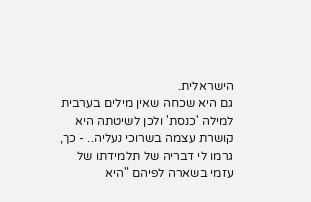הישראלית.
גם היא שכחה שאין מילים בערבית למילה 'כנסת' ולכן לשיטתה היא קושרת עצמה בשרוכי נעליה.. - כך, גרמו לי דבריה של תלמידתו של עזמי בשארה לפיהם "היא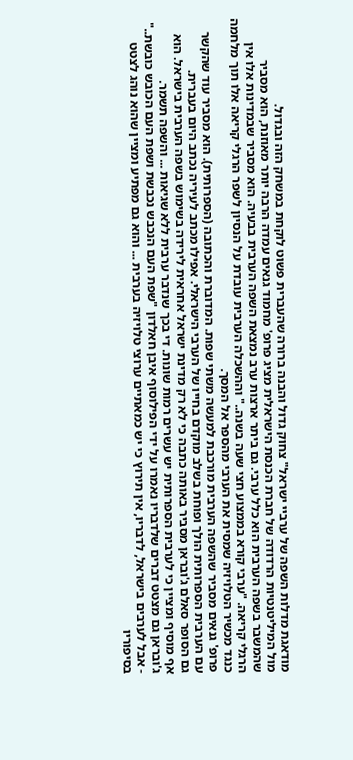מודאגת מדלות השפה של ערביי ישראל" צחוק גדול והבנה ברורה שהעברית פשוט לוקחת במשחק הזה ובגדול.
מול המיליטנטיות הרדודה של חברת הכנסת הישראלית מציג פרופ' מחמוד גנאים עמדה הרבה יותר מאוזנת, הוא מסביר שהמשבר בשפה הערבית הוא כלל ערבי. גם ביתר ארצות ערב נמצאת השפה הערבית בבעיה. הוא מסביר שבמדינות אלו אין הרגלי קריאה. "ערבי קורא בממצוע חצי שעה בשנה.." וההשכלה הערבית עובדת על הנסיון לשפר הרגלי קריאה אלו תוך מלחמה כנגד מכשיר הטלויזיה שמסית את הערבי מהספר אל המסך.
פרופ' גנאים מסביר שהשפה הערבית מורכבת למעשה משתי שפות. המדוברת והכתובה (הספרותית). הוא מסביר עוד שהקשר עם הערבית הספרותית הולך ופוחת בשלב מוקדם בחייו של הערבי הישראלי. אפילו מכתב לעיריה נכתב היום בעברית.
גם הסופר סאלם ג'ובראן מסביר באותה כתבה כי לא רק מדינת ישראל אחראית לירידה בשימוש בשפה הערבית בישראל. הוא אף מוסיף ומציין כי לערבית הספרותית יש עשרים רמות שונות. די בכך שנדבר ערבית ללא שגיאות ... והשפה תשמר.
ג'ובראן גם מצטט דברים שלדבריו נאמרו על ידי הפילוסוף איבן חאלדון "שפת העם הנכבש נכבשת ושפת העם הכובש כובשת.." - אבל לערבים בישראל, לדבריו, אין תירוץ כי יש כמאתיים ערוצי טלויזיה בערבית ... והוא גם מפתיע ומציין שהוא נוהג לצטט בסיפוריו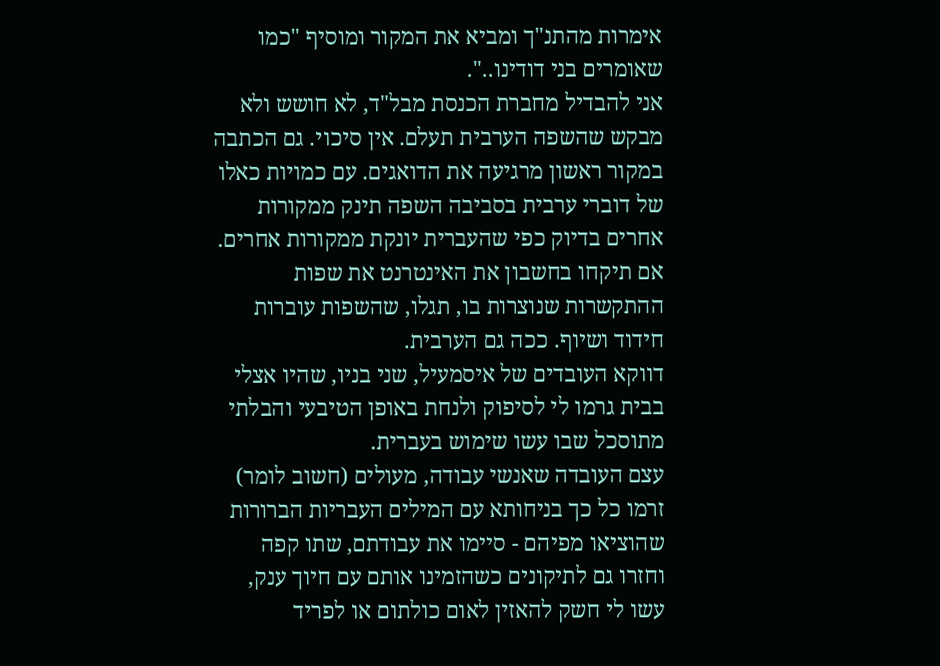אימרות מהתנ"ך ומביא את המקור ומוסיף "כמו שאומרים בני דודינו..".
אני להבדיל מחברת הכנסת מבל"ד, לא חושש ולא מבקש שהשפה הערבית תעלם. אין סיכוי. גם הכתבה במקור ראשון מרגיעה את הדואגים. עם כמויות כאלו של דוברי ערבית בסביבה השפה תינק ממקורות אחרים בדיוק כפי שהעברית יונקת ממקורות אחרים.
אם תיקחו בחשבון את האינטרנט את שפות ההתקשרות שנוצרות בו, תגלו, שהשפות עוברות חידוד ושיוף. ככה גם הערבית.
דווקא העובדים של איסמעיל, שני בניו, שהיו אצלי בבית גרמו לי לסיפוק ולנחת באופן הטיבעי והבלתי מתוסכל שבו עשו שימוש בעברית.
עצם העובדה שאנשי עבודה, מעולים (חשוב לומר) זרמו כל כך בניחותא עם המילים העבריות הברורות שהוציאו מפיהם - סיימו את עבודתם, שתו קפה וחזרו גם לתיקונים כשהזמינו אותם עם חיוך ענק, עשו לי חשק להאזין לאום כולתום או לפריד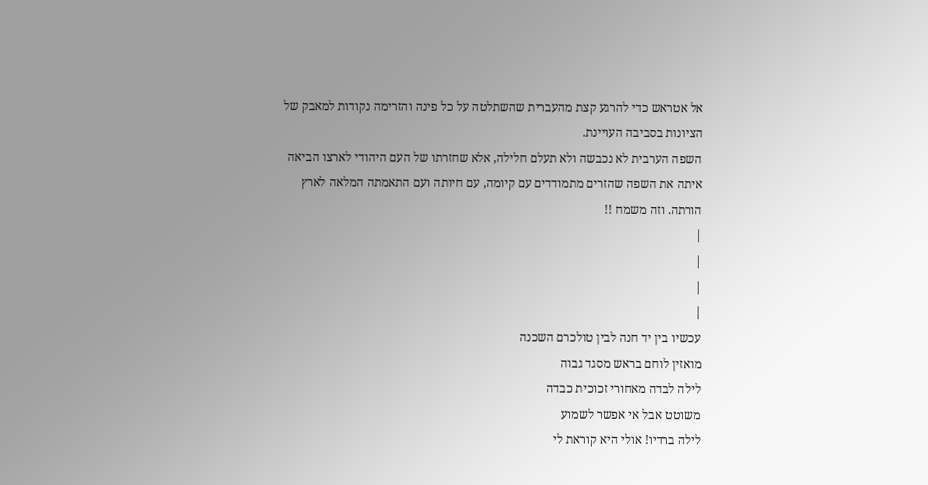אל אטראש כדי להרגע קצת מהעברית שהשתלטה על כל פינה והזרימה נקודות למאבק של הציונות בסביבה העויינת.
השפה הערבית לא נכבשה ולא תעלם חלילה, אלא שחזרתו של העם היהודי לארצו הביאה איתה את השפה שהזרים מתמודדים עם קיומה, עם חיותה ועם התאמתה המלאה לארץ הורתה. וזה משמח !!
|
|
|
|
עכשיו בין יד חנה לבין טולכרם השכנה
מואזין לוחם בראש מסגד גבוה
לילה לבדה מאחורי זכוכית כבדה
משוטט אבל אי אפשר לשמוע
לילה ברדיו! אולי היא קוראת לי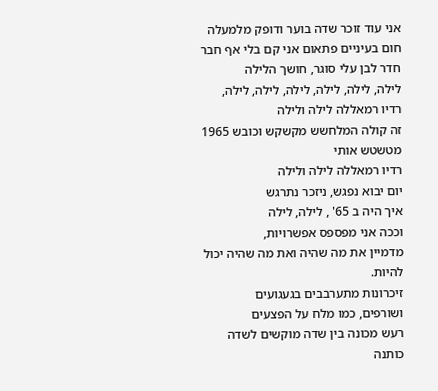אני עוד זוכר שדה בוער ודופק מלמעלה
חום בעיניים פתאום אני קם בלי אף חבר
חדר לבן עלי סוגר, חושך הלילה
לילה, לילה, לילה, לילה, לילה, לילה,
רדיו רמאללה לילה ולילה
זה קולה המלחשש מקשקש וכובש 1965
מטשטש אותי
רדיו רמאללה לילה ולילה
יום יבוא נפגש, ניזכר נתרגש
איך היה ב 65' , לילה, לילה
וככה אני מפספס אפשרויות,
מדמיין את מה שהיה ואת מה שהיה יכול להיות.
זיכרונות מתערבבים בגעגועים
ושורפים, כמו מלח על הפצעים
רעש מכונה בין שדה מוקשים לשדה כותנה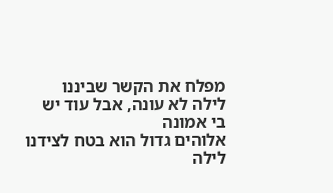מפלח את הקשר שביננו
לילה לא עונה, אבל עוד יש בי אמונה
אלוהים גדול הוא בטח לצידנו
לילה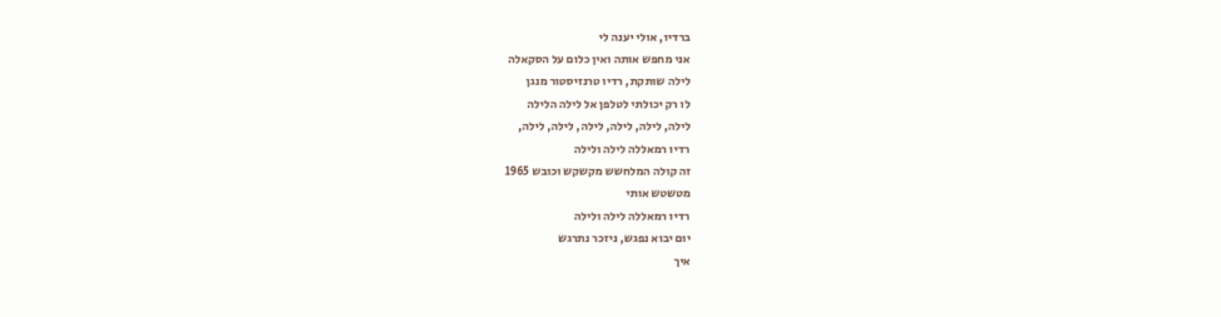ברדיו, אולי יענה לי
אני מחפש אותה ואין כלום על הסקאלה
לילה שותקת, רדיו טרנזיסטור מנגן
לו רק יכולתי לטלפן אל לילה הלילה
לילה, לילה, לילה, לילה, לילה, לילה,
רדיו רמאללה לילה ולילה
זה קולה המלחשש מקשקש וכובש 1965
מטשטש אותי
רדיו רמאללה לילה ולילה
יום יבוא נפגש, ניזכר נתרגש
איך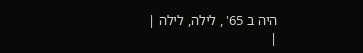היה ב 65' , לילה, לילה |
|